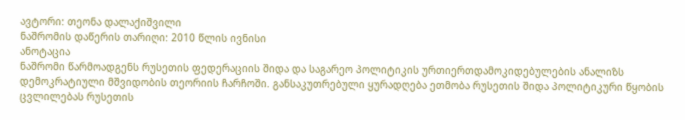ავტორი: თეონა დალაქიშვილი
ნაშრომის დაწერის თარიღი: 2010 წლის ივნისი
ანოტაცია
ნაშრომი წარმოადგენს რუსეთის ფედერაციის შიდა და საგარეო პოლიტიკის ურთიერთდამოკიდებულების ანალიზს დემოკრატიული მშვიდობის თეორიის ჩარჩოში. განსაკუთრებული ყურადღება ეთმობა რუსეთის შიდა პოლიტიკური წყობის ცვლილებას რუსეთის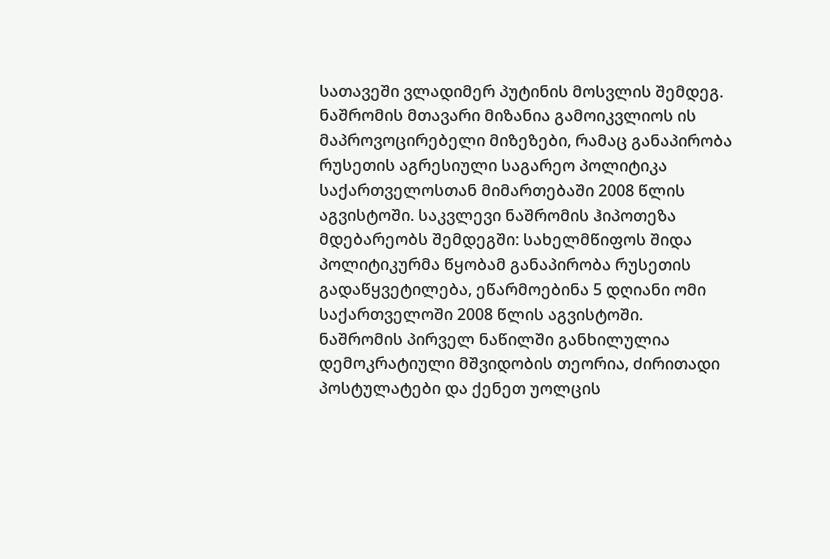სათავეში ვლადიმერ პუტინის მოსვლის შემდეგ. ნაშრომის მთავარი მიზანია გამოიკვლიოს ის მაპროვოცირებელი მიზეზები, რამაც განაპირობა რუსეთის აგრესიული საგარეო პოლიტიკა საქართველოსთან მიმართებაში 2008 წლის აგვისტოში. საკვლევი ნაშრომის ჰიპოთეზა მდებარეობს შემდეგში: სახელმწიფოს შიდა პოლიტიკურმა წყობამ განაპირობა რუსეთის გადაწყვეტილება, ეწარმოებინა 5 დღიანი ომი საქართველოში 2008 წლის აგვისტოში.
ნაშრომის პირველ ნაწილში განხილულია დემოკრატიული მშვიდობის თეორია, ძირითადი პოსტულატები და ქენეთ უოლცის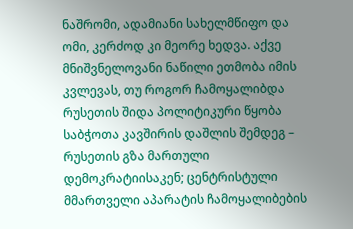ნაშრომი, ადამიანი სახელმწიფო და ომი, კერძოდ კი მეორე ხედვა. აქვე მნიშვნელოვანი ნაწილი ეთმობა იმის კვლევას, თუ როგორ ჩამოყალიბდა რუსეთის შიდა პოლიტიკური წყობა საბჭოთა კავშირის დაშლის შემდეგ – რუსეთის გზა მართული დემოკრატიისაკენ; ცენტრისტული მმართველი აპარატის ჩამოყალიბების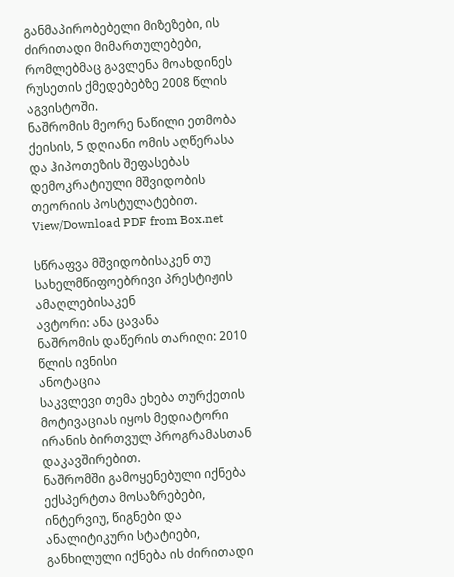განმაპირობებელი მიზეზები, ის ძირითადი მიმართულებები, რომლებმაც გავლენა მოახდინეს რუსეთის ქმედებებზე 2008 წლის აგვისტოში.
ნაშრომის მეორე ნაწილი ეთმობა ქეისის, 5 დღიანი ომის აღწერასა და ჰიპოთეზის შეფასებას დემოკრატიული მშვიდობის თეორიის პოსტულატებით.
View/Download PDF from Box.net

სწრაფვა მშვიდობისაკენ თუ სახელმწიფოებრივი პრესტიჟის ამაღლებისაკენ
ავტორი: ანა ცავანა
ნაშრომის დაწერის თარიღი: 2010 წლის ივნისი
ანოტაცია
საკვლევი თემა ეხება თურქეთის მოტივაციას იყოს მედიატორი ირანის ბირთვულ პროგრამასთან დაკავშირებით.
ნაშრომში გამოყენებული იქნება ექსპერტთა მოსაზრებები, ინტერვიუ, წიგნები და ანალიტიკური სტატიები, განხილული იქნება ის ძირითადი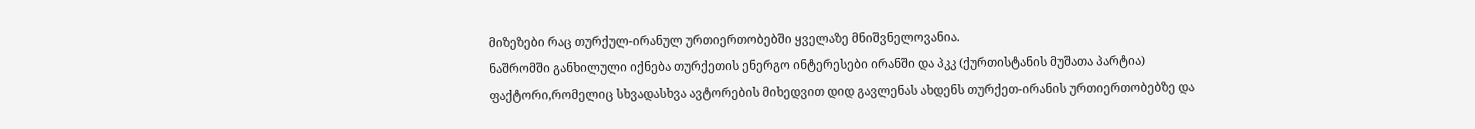მიზეზები რაც თურქულ-ირანულ ურთიერთობებში ყველაზე მნიშვნელოვანია.
ნაშრომში განხილული იქნება თურქეთის ენერგო ინტერესები ირანში და პკკ (ქურთისტანის მუშათა პარტია) ფაქტორი,რომელიც სხვადასხვა ავტორების მიხედვით დიდ გავლენას ახდენს თურქეთ-ირანის ურთიერთობებზე და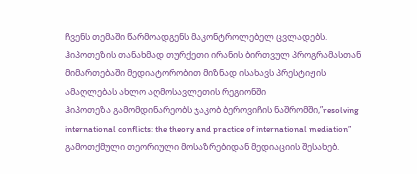ჩვენს თემაში წარმოადგენს მაკონტროლებელ ცვლადებს.
ჰიპოთეზის თანახმად თურქეთი ირანის ბირთვულ პროგრამასთან მიმართებაში მედიატორობით მიზნად ისახავს პრესტიჟის ამაღლებას ახლო აღმოსავლეთის რეგიონში
ჰიპოთეზა გამომდინარეობს ჯაკობ ბეროვიჩის ნაშრომში,”resolving international conflicts: the theory and practice of international mediation” გამოთქმული თეორიული მოსაზრებიდან მედიაციის შესახებ.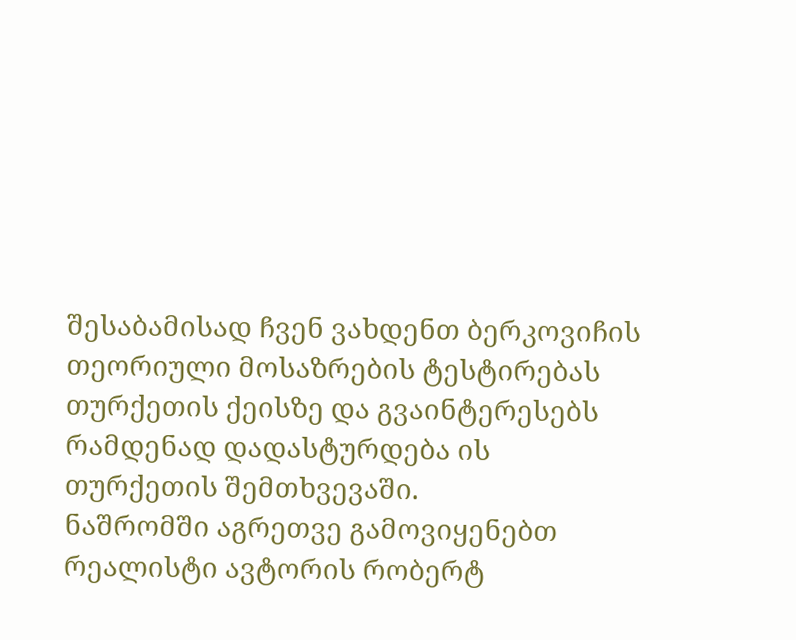შესაბამისად ჩვენ ვახდენთ ბერკოვიჩის თეორიული მოსაზრების ტესტირებას თურქეთის ქეისზე და გვაინტერესებს რამდენად დადასტურდება ის თურქეთის შემთხვევაში.
ნაშრომში აგრეთვე გამოვიყენებთ რეალისტი ავტორის რობერტ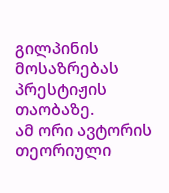გილპინის მოსაზრებას პრესტიჟის თაობაზე.
ამ ორი ავტორის თეორიული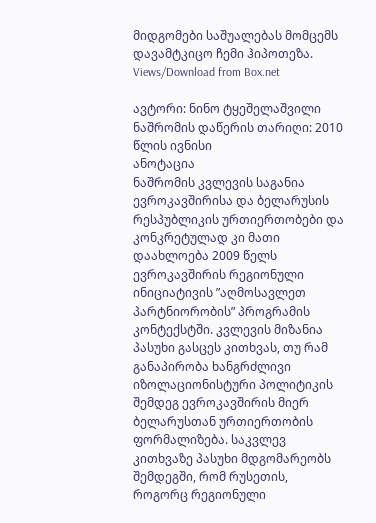მიდგომები საშუალებას მომცემს დავამტკიცო ჩემი ჰიპოთეზა.
Views/Download from Box.net

ავტორი: ნინო ტყეშელაშვილი
ნაშრომის დაწერის თარიღი: 2010 წლის ივნისი
ანოტაცია
ნაშრომის კვლევის საგანია ევროკავშირისა და ბელარუსის რესპუბლიკის ურთიერთობები და კონკრეტულად კი მათი დაახლოება 2009 წელს ევროკავშირის რეგიონული ინიციატივის ”აღმოსავლეთ პარტნიორობის” პროგრამის კონტექსტში. კვლევის მიზანია პასუხი გასცეს კითხვას, თუ რამ განაპირობა ხანგრძლივი იზოლაციონისტური პოლიტიკის შემდეგ ევროკავშირის მიერ ბელარუსთან ურთიერთობის ფორმალიზება. საკვლევ კითხვაზე პასუხი მდგომარეობს შემდეგში, რომ რუსეთის, როგორც რეგიონული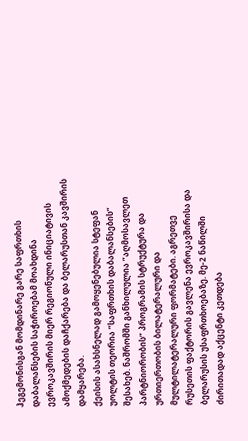ჰეგემონისგან მომდინარე გარე საფრთხის დაბალანსების საჭიროებამ მოახდინა ევროკავშირის მიერ რეგიონული ინიციატივის ამოქმედების დაჩქარება და ბელარუსთან კავშირის დამყარება.
ქეისის ასახსნელად გამოყენებულია სტეფან უოლტის თეორია ”საფრთხის დაბალანსების” შესახებ. ნაშრომში განხილულია ”აღმოსავლეთ პარტნიორობის” პროგრამის სტრუქტურა და ურთიერთობის ბილატერალური და მულტილატერალური ფორმატები. აგრეთვე რუსეთის ფაქტორის გავლენა ევროკავშირისა და ბელარუსის უსაფრთხოებაზე. მე-2 ნაწილში ძირითადად აქცენტი კეთდება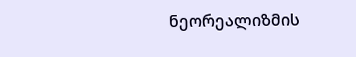ნეორეალიზმის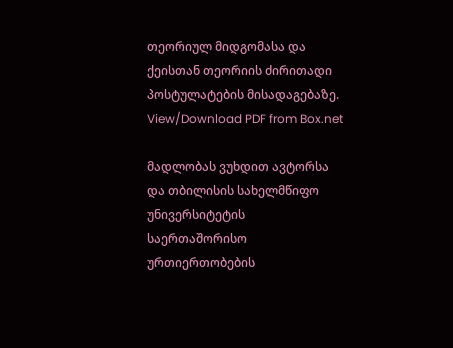თეორიულ მიდგომასა და ქეისთან თეორიის ძირითადი პოსტულატების მისადაგებაზე.
View/Download PDF from Box.net

მადლობას ვუხდით ავტორსა და თბილისის სახელმწიფო უნივერსიტეტის საერთაშორისო ურთიერთობების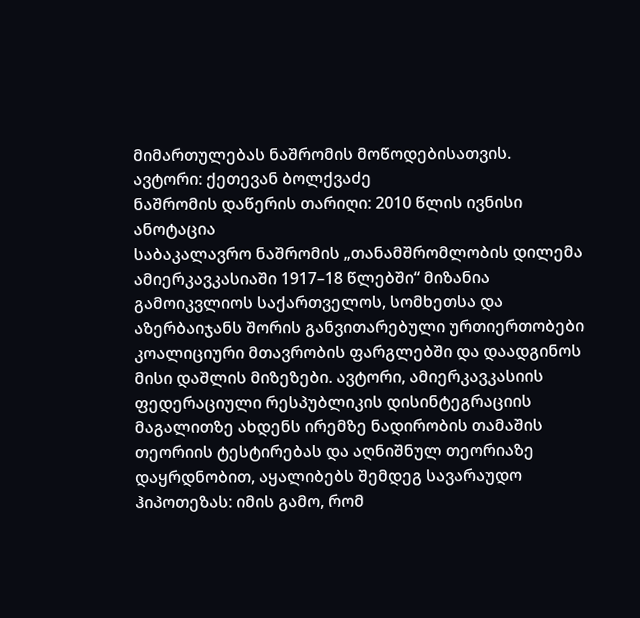მიმართულებას ნაშრომის მოწოდებისათვის.
ავტორი: ქეთევან ბოლქვაძე
ნაშრომის დაწერის თარიღი: 2010 წლის ივნისი
ანოტაცია
საბაკალავრო ნაშრომის „თანამშრომლობის დილემა ამიერკავკასიაში 1917–18 წლებში“ მიზანია გამოიკვლიოს საქართველოს, სომხეთსა და აზერბაიჯანს შორის განვითარებული ურთიერთობები კოალიციური მთავრობის ფარგლებში და დაადგინოს მისი დაშლის მიზეზები. ავტორი, ამიერკავკასიის ფედერაციული რესპუბლიკის დისინტეგრაციის მაგალითზე ახდენს ირემზე ნადირობის თამაშის თეორიის ტესტირებას და აღნიშნულ თეორიაზე დაყრდნობით, აყალიბებს შემდეგ სავარაუდო ჰიპოთეზას: იმის გამო, რომ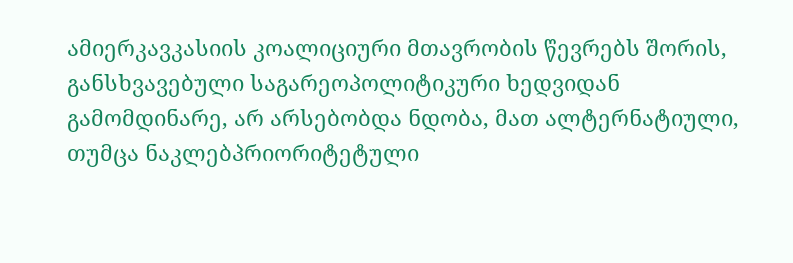ამიერკავკასიის კოალიციური მთავრობის წევრებს შორის, განსხვავებული საგარეოპოლიტიკური ხედვიდან გამომდინარე, არ არსებობდა ნდობა, მათ ალტერნატიული, თუმცა ნაკლებპრიორიტეტული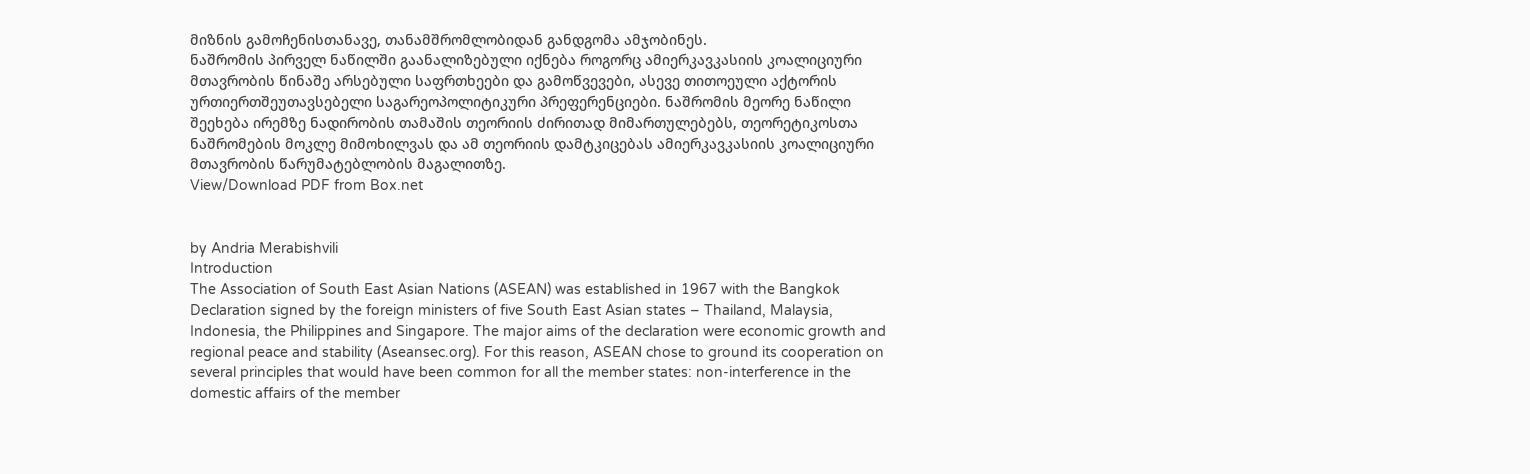მიზნის გამოჩენისთანავე, თანამშრომლობიდან განდგომა ამჯობინეს.
ნაშრომის პირველ ნაწილში გაანალიზებული იქნება როგორც ამიერკავკასიის კოალიციური მთავრობის წინაშე არსებული საფრთხეები და გამოწვევები, ასევე თითოეული აქტორის ურთიერთშეუთავსებელი საგარეოპოლიტიკური პრეფერენციები. ნაშრომის მეორე ნაწილი შეეხება ირემზე ნადირობის თამაშის თეორიის ძირითად მიმართულებებს, თეორეტიკოსთა ნაშრომების მოკლე მიმოხილვას და ამ თეორიის დამტკიცებას ამიერკავკასიის კოალიციური მთავრობის წარუმატებლობის მაგალითზე.
View/Download PDF from Box.net


by Andria Merabishvili
Introduction
The Association of South East Asian Nations (ASEAN) was established in 1967 with the Bangkok Declaration signed by the foreign ministers of five South East Asian states – Thailand, Malaysia, Indonesia, the Philippines and Singapore. The major aims of the declaration were economic growth and regional peace and stability (Aseansec.org). For this reason, ASEAN chose to ground its cooperation on several principles that would have been common for all the member states: non-interference in the domestic affairs of the member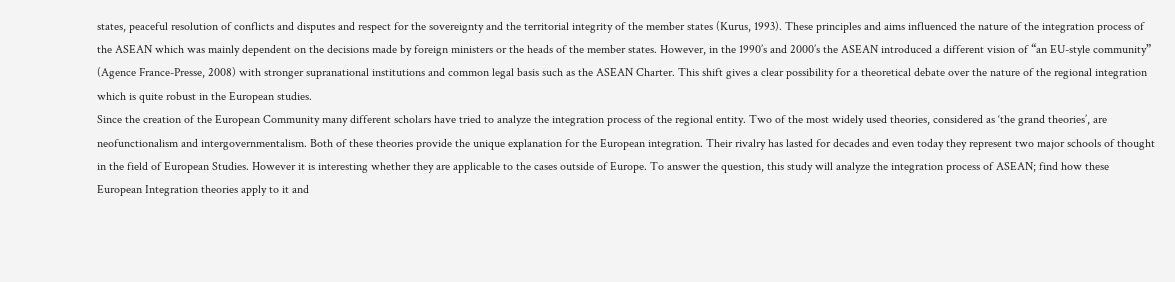states, peaceful resolution of conflicts and disputes and respect for the sovereignty and the territorial integrity of the member states (Kurus, 1993). These principles and aims influenced the nature of the integration process of the ASEAN which was mainly dependent on the decisions made by foreign ministers or the heads of the member states. However, in the 1990’s and 2000’s the ASEAN introduced a different vision of “an EU-style community” (Agence France-Presse, 2008) with stronger supranational institutions and common legal basis such as the ASEAN Charter. This shift gives a clear possibility for a theoretical debate over the nature of the regional integration which is quite robust in the European studies.
Since the creation of the European Community many different scholars have tried to analyze the integration process of the regional entity. Two of the most widely used theories, considered as ‘the grand theories’, are neofunctionalism and intergovernmentalism. Both of these theories provide the unique explanation for the European integration. Their rivalry has lasted for decades and even today they represent two major schools of thought in the field of European Studies. However it is interesting whether they are applicable to the cases outside of Europe. To answer the question, this study will analyze the integration process of ASEAN; find how these European Integration theories apply to it and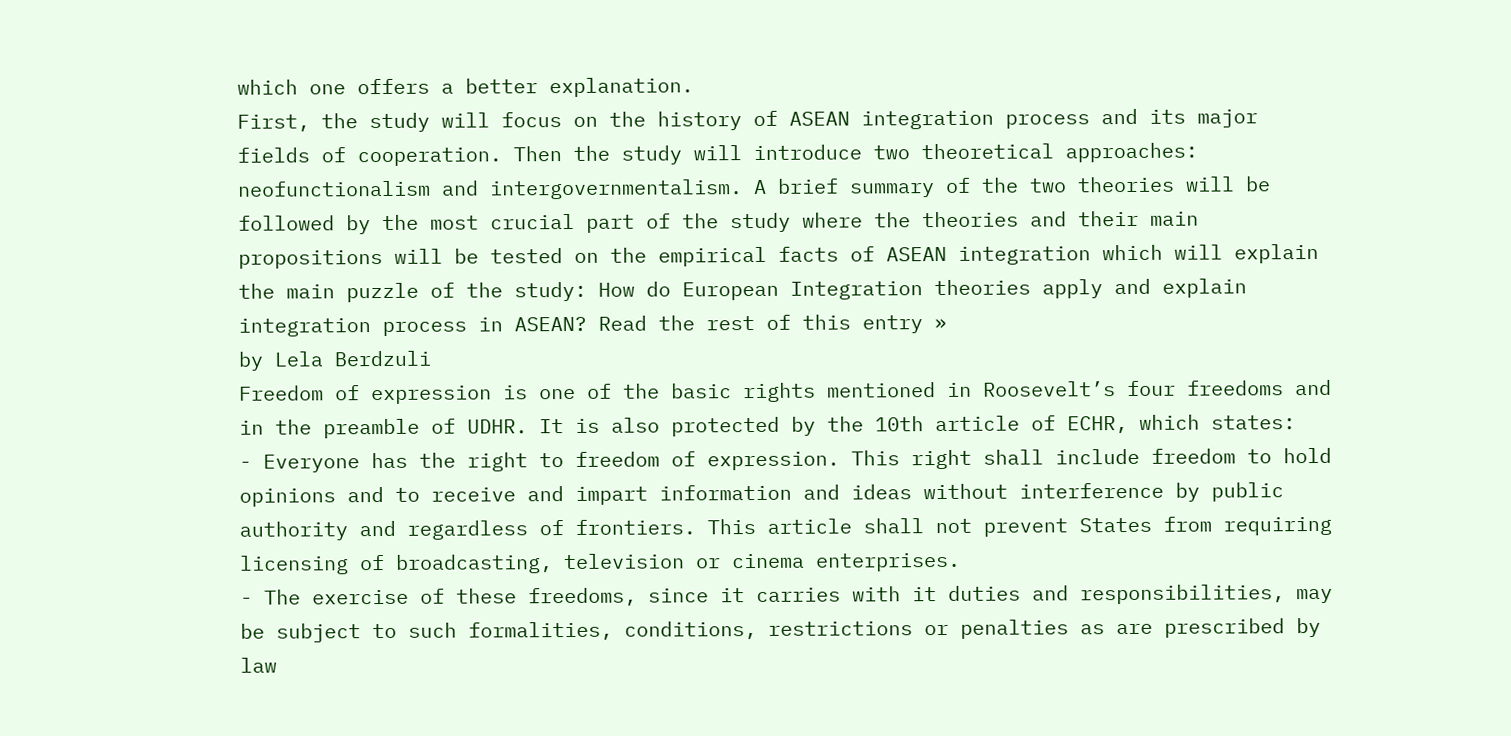which one offers a better explanation.
First, the study will focus on the history of ASEAN integration process and its major fields of cooperation. Then the study will introduce two theoretical approaches: neofunctionalism and intergovernmentalism. A brief summary of the two theories will be followed by the most crucial part of the study where the theories and their main propositions will be tested on the empirical facts of ASEAN integration which will explain the main puzzle of the study: How do European Integration theories apply and explain integration process in ASEAN? Read the rest of this entry »
by Lela Berdzuli
Freedom of expression is one of the basic rights mentioned in Roosevelt’s four freedoms and in the preamble of UDHR. It is also protected by the 10th article of ECHR, which states:
- Everyone has the right to freedom of expression. This right shall include freedom to hold opinions and to receive and impart information and ideas without interference by public authority and regardless of frontiers. This article shall not prevent States from requiring licensing of broadcasting, television or cinema enterprises.
- The exercise of these freedoms, since it carries with it duties and responsibilities, may be subject to such formalities, conditions, restrictions or penalties as are prescribed by law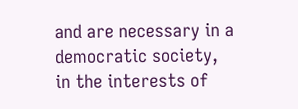and are necessary in a democratic society, in the interests of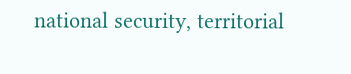national security, territorial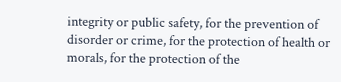integrity or public safety, for the prevention of disorder or crime, for the protection of health or morals, for the protection of the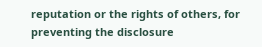reputation or the rights of others, for preventing the disclosure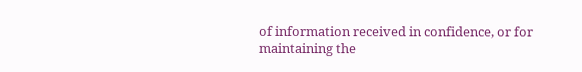of information received in confidence, or for maintaining the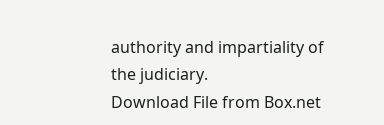authority and impartiality of the judiciary.
Download File from Box.net